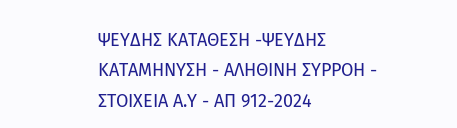ΨΕΥΔΗΣ ΚΑΤΑΘΕΣΗ -ΨΕΥΔΗΣ ΚΑΤΑΜΗΝΥΣΗ - ΑΛΗΘΙΝΗ ΣΥΡΡΟΗ - ΣΤΟΙΧΕΙΑ Α.Υ - ΑΠ 912-2024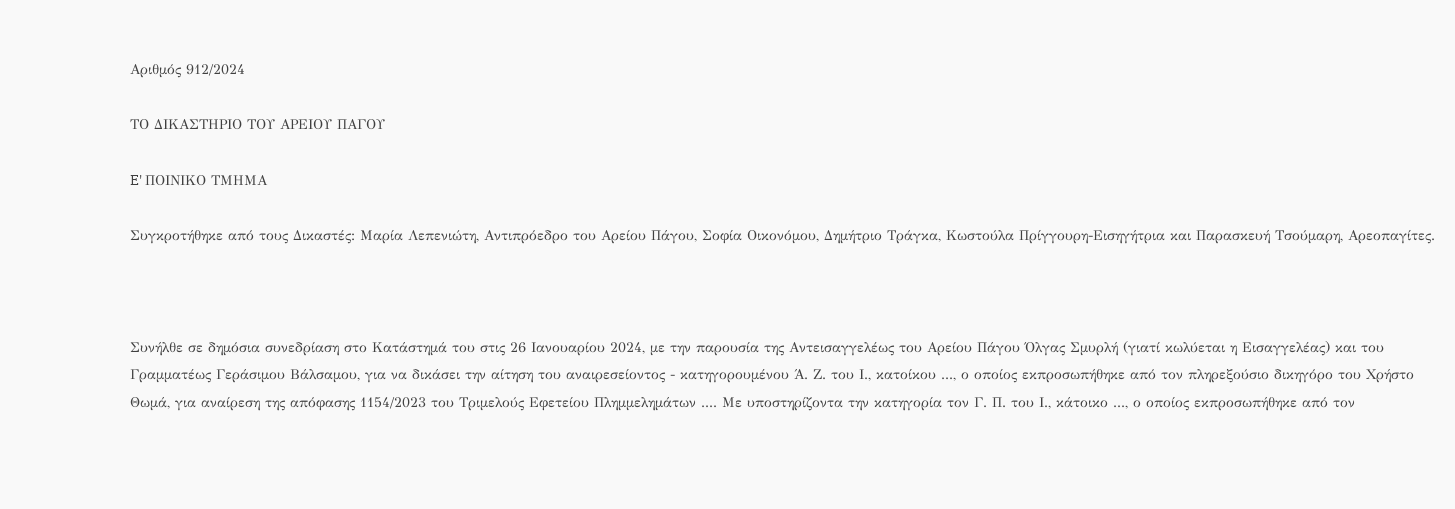Αριθμός 912/2024

ΤΟ ΔΙΚΑΣΤΗΡΙΟ ΤΟΥ ΑΡΕΙΟΥ ΠΑΓΟΥ

E' ΠΟΙΝΙΚΟ ΤΜΗΜΑ

Συγκροτήθηκε από τους Δικαστές: Μαρία Λεπενιώτη, Αντιπρόεδρο του Αρείου Πάγου, Σοφία Οικονόμου, Δημήτριο Τράγκα, Κωστούλα Πρίγγουρη-Εισηγήτρια και Παρασκευή Τσούμαρη, Αρεοπαγίτες.



Συνήλθε σε δημόσια συνεδρίαση στο Κατάστημά του στις 26 Ιανουαρίου 2024, με την παρουσία της Αντεισαγγελέως του Αρείου Πάγου Όλγας Σμυρλή (γιατί κωλύεται η Εισαγγελέας) και του Γραμματέως Γεράσιμου Βάλσαμου, για να δικάσει την αίτηση του αναιρεσείοντος - κατηγορουμένου Ά. Ζ. του Ι., κατοίκου ..., ο οποίος εκπροσωπήθηκε από τον πληρεξούσιο δικηγόρο του Χρήστο Θωμά, για αναίρεση της απόφασης 1154/2023 του Τριμελούς Εφετείου Πλημμελημάτων .... Με υποστηρίζοντα την κατηγορία τον Γ. Π. του Ι., κάτοικο ..., ο οποίος εκπροσωπήθηκε από τον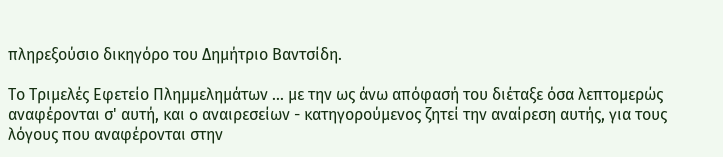πληρεξούσιο δικηγόρο του Δημήτριο Βαντσίδη.

Το Τριμελές Εφετείο Πλημμελημάτων ... με την ως άνω απόφασή του διέταξε όσα λεπτομερώς αναφέρονται σ' αυτή, και o αναιρεσείων - κατηγορούμενος ζητεί την αναίρεση αυτής, για τους λόγους που αναφέρονται στην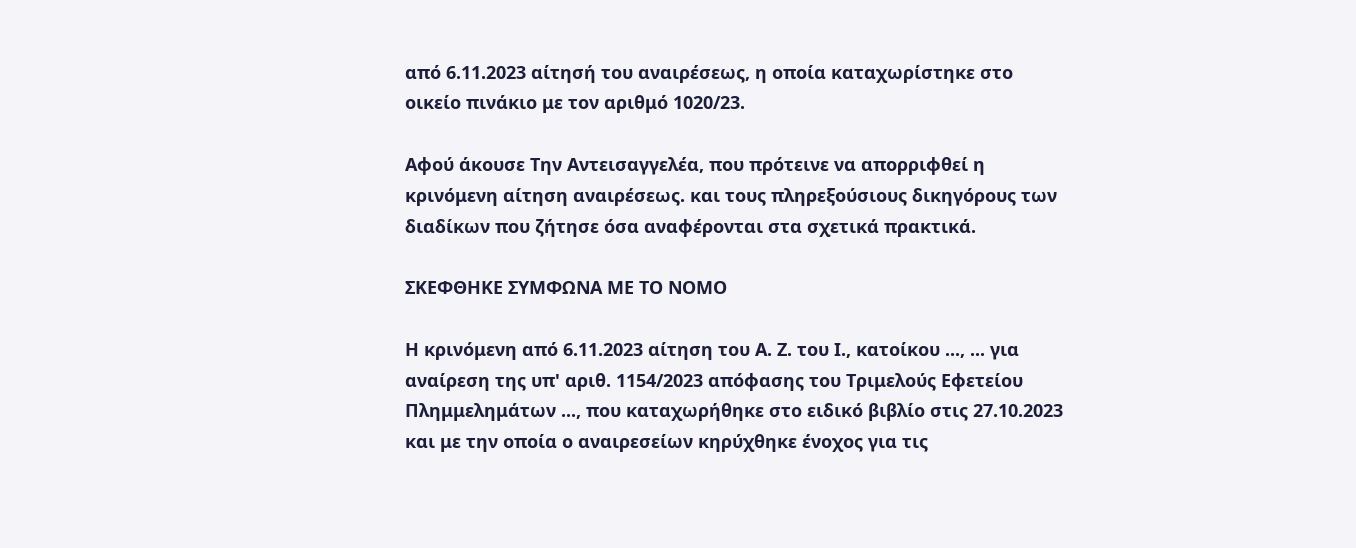από 6.11.2023 αίτησή του αναιρέσεως, η οποία καταχωρίστηκε στο οικείο πινάκιο με τον αριθμό 1020/23.

Αφού άκουσε Την Αντεισαγγελέα, που πρότεινε να απορριφθεί η κρινόμενη αίτηση αναιρέσεως. και τους πληρεξούσιους δικηγόρους των διαδίκων που ζήτησε όσα αναφέρονται στα σχετικά πρακτικά.

ΣΚΕΦΘΗΚΕ ΣΥΜΦΩΝΑ ΜΕ ΤΟ ΝΟΜΟ

Η κρινόμενη από 6.11.2023 αίτηση του Α. Ζ. του Ι., κατοίκου ..., ... για αναίρεση της υπ' αριθ. 1154/2023 απόφασης του Τριμελούς Εφετείου Πλημμελημάτων ..., που καταχωρήθηκε στο ειδικό βιβλίο στις 27.10.2023 και με την οποία ο αναιρεσείων κηρύχθηκε ένοχος για τις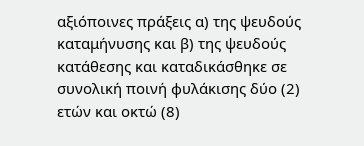αξιόποινες πράξεις α) της ψευδούς καταμήνυσης και β) της ψευδούς κατάθεσης και καταδικάσθηκε σε συνολική ποινή φυλάκισης δύο (2) ετών και οκτώ (8)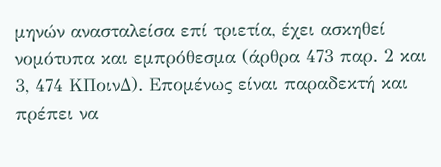μηνών ανασταλείσα επί τριετία, έχει ασκηθεί νομότυπα και εμπρόθεσμα (άρθρα 473 παρ. 2 και 3, 474 ΚΠοινΔ). Επομένως είναι παραδεκτή και πρέπει να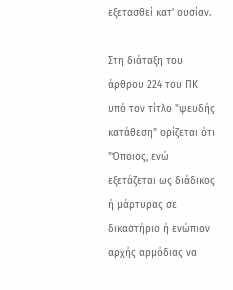εξετασθεί κατ' ουσίαν.

Στη διάταξη του άρθρου 224 του ΠΚ υπό τον τίτλο "ψευδής κατάθεση" ορίζεται ότι "Όποιος, ενώ εξετάζεται ως διάδικος ή μάρτυρας σε δικαστήριο ή ενώπιον αρχής αρμόδιας να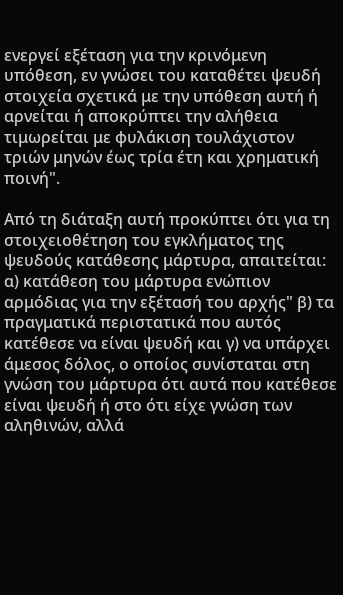ενεργεί εξέταση για την κρινόμενη υπόθεση, εν γνώσει του καταθέτει ψευδή στοιχεία σχετικά με την υπόθεση αυτή ή αρνείται ή αποκρύπτει την αλήθεια τιμωρείται με φυλάκιση τουλάχιστον τριών μηνών έως τρία έτη και χρηματική ποινή".

Από τη διάταξη αυτή προκύπτει ότι για τη στοιχειοθέτηση του εγκλήματος της ψευδούς κατάθεσης μάρτυρα, απαιτείται: α) κατάθεση του μάρτυρα ενώπιον αρμόδιας για την εξέτασή του αρχής" β) τα πραγματικά περιστατικά που αυτός κατέθεσε να είναι ψευδή και γ) να υπάρχει άμεσος δόλος, ο οποίος συνίσταται στη γνώση του μάρτυρα ότι αυτά που κατέθεσε είναι ψευδή ή στο ότι είχε γνώση των αληθινών, αλλά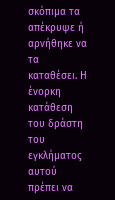σκόπιμα τα απέκρυψε ή αρνήθηκε να τα καταθέσει. Η ένορκη κατάθεση του δράστη του εγκλήματος αυτού πρέπει να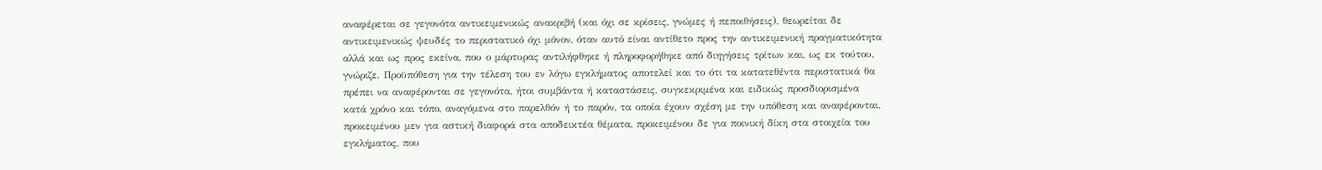αναφέρεται σε γεγονότα αντικειμενικώς ανακριβή (και όχι σε κρίσεις, γνώμες ή πεποιθήσεις), θεωρείται δε αντικειμενικώς ψευδές το περιστατικό όχι μόνον, όταν αυτό είναι αντίθετο προς την αντικειμενική πραγματικότητα αλλά και ως προς εκείνα, που ο μάρτυρας αντιλήφθηκε ή πληροφορήθηκε από διηγήσεις τρίτων και, ως εκ τούτου, γνώριζε. Προϋπόθεση για την τέλεση του εν λόγω εγκλήματος αποτελεί και το ότι τα κατατεθέντα περιστατικά θα πρέπει να αναφέρονται σε γεγονότα, ήτοι συμβάντα ή καταστάσεις, συγκεκριμένα και ειδικώς προσδιορισμένα κατά χρόνο και τόπο, αναγόμενα στο παρελθόν ή το παρόν, τα οποία έχουν σχέση με την υπόθεση και αναφέρονται, προκειμένου μεν για αστική διαφορά στα αποδεικτέα θέματα, προκειμένου δε για ποινική δίκη στα στοιχεία του εγκλήματος, που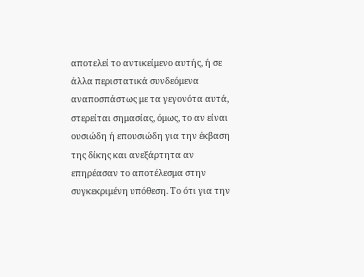αποτελεί το αντικείμενο αυτής, ή σε άλλα περιστατικά συνδεόμενα αναποσπάστως με τα γεγονότα αυτά, στερείται σημασίας, όμως, το αν είναι ουσιώδη ή επουσιώδη για την έκβαση της δίκης και ανεξάρτητα αν επηρέασαν το αποτέλεσμα στην συγκεκριμένη υπόθεση. Το ότι για την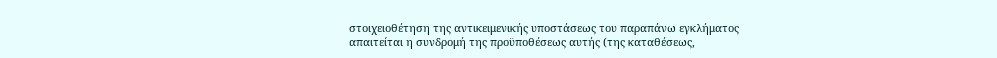στοιχειοθέτηση της αντικειμενικής υποστάσεως του παραπάνω εγκλήματος απαιτείται η συνδρομή της προϋποθέσεως αυτής (της καταθέσεως,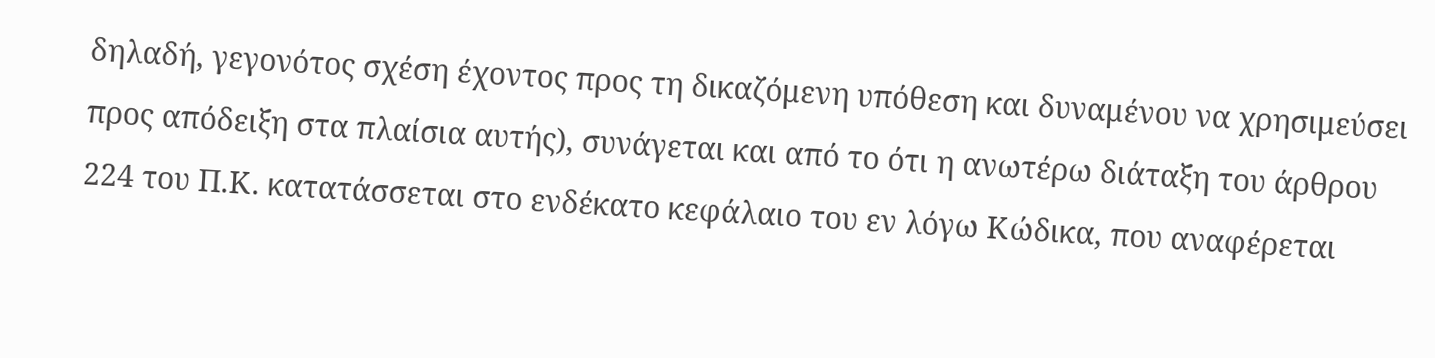δηλαδή, γεγονότος σχέση έχοντος προς τη δικαζόμενη υπόθεση και δυναμένου να χρησιμεύσει προς απόδειξη στα πλαίσια αυτής), συνάγεται και από το ότι η ανωτέρω διάταξη του άρθρου 224 του Π.Κ. κατατάσσεται στο ενδέκατο κεφάλαιο του εν λόγω Κώδικα, που αναφέρεται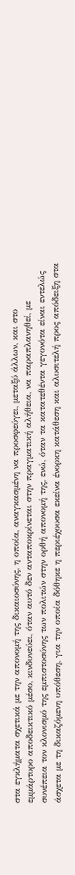στα εγκλήματα σχετικά με την απονομή της δικαιοσύνης, η οποία, αναγκασμένη να προσφεύγει, μεταξύ άλλων, και στο εμμάρτυρο αποδεικτικό μέσο, κινδυνεύει, όταν αυτό δεν ανταποκρίνεται στην πραγματική αλήθεια, να παραπλανηθεί, με συνέπεια τον κλονισμό της εμπιστοσύνης των πολιτών στην ορθή απονομή της, ενώ, όταν τα κατατεθέντα γεγονότα είναι εντελώς άσχετα με τη δικαζόμενη υπόθεση, για την οποία δόθηκε η περιέχουσα εκείνα ένορκη κατάθεση και αλυσιτελή προς απόδειξη στα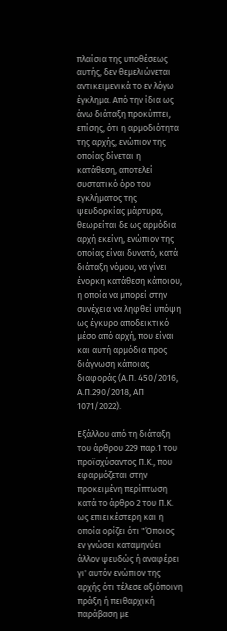πλαίσια της υποθέσεως αυτής, δεν θεμελιώνεται αντικειμενικά το εν λόγω έγκλημα. Από την ίδια ως άνω διάταξη προκύπτει, επίσης, ότι η αρμοδιότητα της αρχής, ενώπιον της οποίας δίνεται η κατάθεση, αποτελεί συστατικό όρο του εγκλήματος της ψευδορκίας μάρτυρα, θεωρείται δε ως αρμόδια αρχή εκείνη, ενώπιον της οποίας είναι δυνατό, κατά διάταξη νόμου, να γίνει ένορκη κατάθεση κάποιου, η οποία να μπορεί στην συνέχεια να ληφθεί υπόψη ως έγκυρο αποδεικτικό μέσο από αρχή, που είναι και αυτή αρμόδια προς διάγνωση κάποιας διαφοράς (Α.Π. 450/2016, Α.Π.290/2018, ΑΠ 1071/2022).

Εξάλλου από τη διάταξη του άρθρου 229 παρ.1 του προϊσχύσαντος Π.Κ., που εφαρμόζεται στην προκειμένη περίπτωση κατά το άρθρο 2 του Π.Κ. ως επιεικέστερη και η οποία ορίζει ότι "Όποιος εν γνώσει καταμηνύει άλλον ψευδώς ή αναφέρει γι' αυτόν ενώπιον της αρχής ότι τέλεσε αξιόποινη πράξη ή πειθαρχική παράβαση με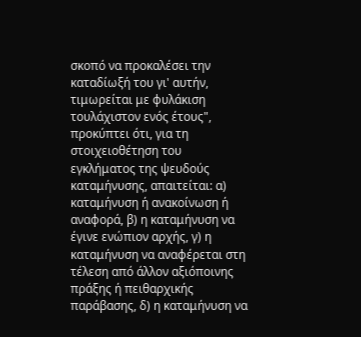σκοπό να προκαλέσει την καταδίωξή του γι' αυτήν, τιμωρείται με φυλάκιση τουλάχιστον ενός έτους", προκύπτει ότι, για τη στοιχειοθέτηση του εγκλήματος της ψευδούς καταμήνυσης, απαιτείται: α) καταμήνυση ή ανακοίνωση ή αναφορά, β) η καταμήνυση να έγινε ενώπιον αρχής, γ) η καταμήνυση να αναφέρεται στη τέλεση από άλλον αξιόποινης πράξης ή πειθαρχικής παράβασης, δ) η καταμήνυση να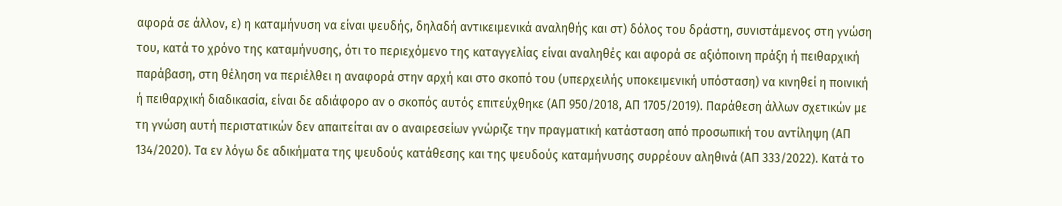αφορά σε άλλον, ε) η καταμήνυση να είναι ψευδής, δηλαδή αντικειμενικά αναληθής και στ) δόλος του δράστη, συνιστάμενος στη γνώση του, κατά το χρόνο της καταμήνυσης, ότι το περιεχόμενο της καταγγελίας είναι αναληθές και αφορά σε αξιόποινη πράξη ή πειθαρχική παράβαση, στη θέληση να περιέλθει η αναφορά στην αρχή και στο σκοπό του (υπερχειλής υποκειμενική υπόσταση) να κινηθεί η ποινική ή πειθαρχική διαδικασία, είναι δε αδιάφορο αν ο σκοπός αυτός επιτεύχθηκε (ΑΠ 950/2018, ΑΠ 1705/2019). Παράθεση άλλων σχετικών με τη γνώση αυτή περιστατικών δεν απαιτείται αν ο αναιρεσείων γνώριζε την πραγματική κατάσταση από προσωπική του αντίληψη (ΑΠ 134/2020). Τα εν λόγω δε αδικήματα της ψευδούς κατάθεσης και της ψευδούς καταμήνυσης συρρέουν αληθινά (ΑΠ 333/2022). Κατά το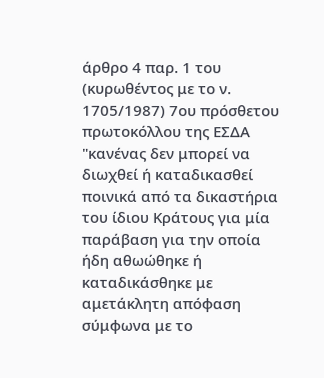άρθρο 4 παρ. 1 του (κυρωθέντος με το ν. 1705/1987) 7ου πρόσθετου πρωτοκόλλου της ΕΣΔΑ "κανένας δεν μπορεί να διωχθεί ή καταδικασθεί ποινικά από τα δικαστήρια του ίδιου Κράτους για μία παράβαση για την οποία ήδη αθωώθηκε ή καταδικάσθηκε με αμετάκλητη απόφαση σύμφωνα με το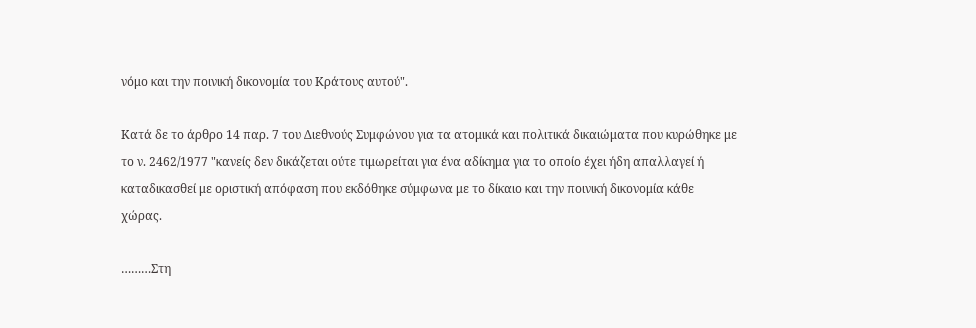νόμο και την ποινική δικονομία του Κράτους αυτού".

Κατά δε το άρθρο 14 παρ. 7 του Διεθνούς Συμφώνου για τα ατομικά και πολιτικά δικαιώματα που κυρώθηκε με το ν. 2462/1977 "κανείς δεν δικάζεται ούτε τιμωρείται για ένα αδίκημα για το οποίο έχει ήδη απαλλαγεί ή καταδικασθεί με οριστική απόφαση που εκδόθηκε σύμφωνα με το δίκαιο και την ποινική δικονομία κάθε χώρας.

………Στη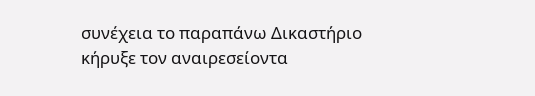συνέχεια το παραπάνω Δικαστήριο κήρυξε τον αναιρεσείοντα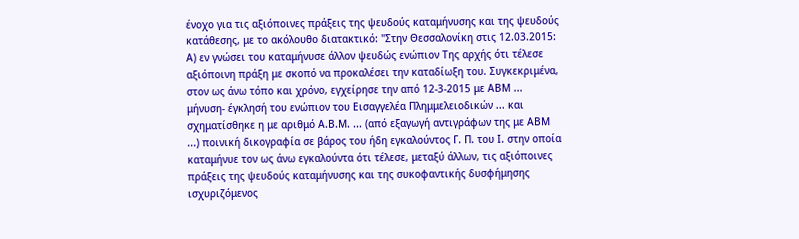ένοχο για τις αξιόποινες πράξεις της ψευδούς καταμήνυσης και της ψευδούς κατάθεσης, με το ακόλουθο διατακτικό: "Στην Θεσσαλονίκη στις 12.03.2015: Α) εν γνώσει του καταμήνυσε άλλον ψευδώς ενώπιον Της αρχής ότι τέλεσε αξιόποινη πράξη με σκοπό να προκαλέσει την καταδίωξη του. Συγκεκριμένα, στον ως άνω τόπο και χρόνο, εγχείρησε την από 12-3-2015 με ΑΒΜ ... μήνυση- έγκλησή του ενώπιον του Εισαγγελέα Πλημμελειοδικών ... και σχηματίσθηκε η με αριθμό Α.Β.Μ. ... (από εξαγωγή αντιγράφων της με ΑΒΜ ...) ποινική δικογραφία σε βάρος του ήδη εγκαλούντος Γ. Π. του Ι. στην οποία καταμήνυε τον ως άνω εγκαλούντα ότι τέλεσε, μεταξύ άλλων, τις αξιόποινες πράξεις της ψευδούς καταμήνυσης και της συκοφαντικής δυσφήμησης ισχυριζόμενος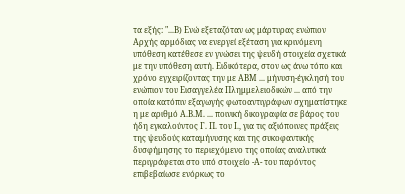τα εξής: "...Β) Ενώ εξεταζόταν ως μάρτυρας ενώπιον Αρχής αρμόδιας να ενεργεί εξέταση για κρινόμενη υπόθεση κατέθεσε εν γνώσει της ψευδή στοιχεία σχετικά με την υπόθεση αυτή. Ειδικότερα, στον ως άνω τόπο και χρόνο εγχειρίζοντας την με ΑΒΜ ... μήνυση-έγκλησή του ενώπιον του Εισαγγελέα Πλημμελειοδικών ... από την οποία κατόπιν εξαγωγής φωτοαντιγράφων σχηματίστηκε η με αριθμό Α.Β.Μ. ... ποινική δικογραφία σε βάρος του ήδη εγκαλούντος Γ. Π. του Ι., για τις αξιόποινες πράξεις της ψευδούς καταμήνυσης και της συκοφαντικής δυσφήμησης το περιεχόμενο της οποίας αναλυτικά περιγράφεται στο υπό στοιχείο -Α- του παρόντος επιβεβαίωσε ενόρκως το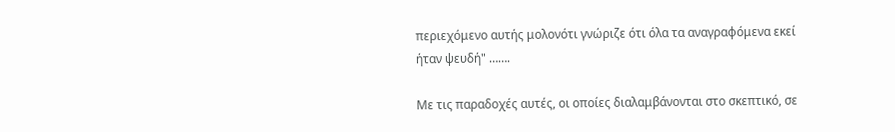περιεχόμενο αυτής μολονότι γνώριζε ότι όλα τα αναγραφόμενα εκεί ήταν ψευδή" …….

Με τις παραδοχές αυτές, οι οποίες διαλαμβάνονται στο σκεπτικό, σε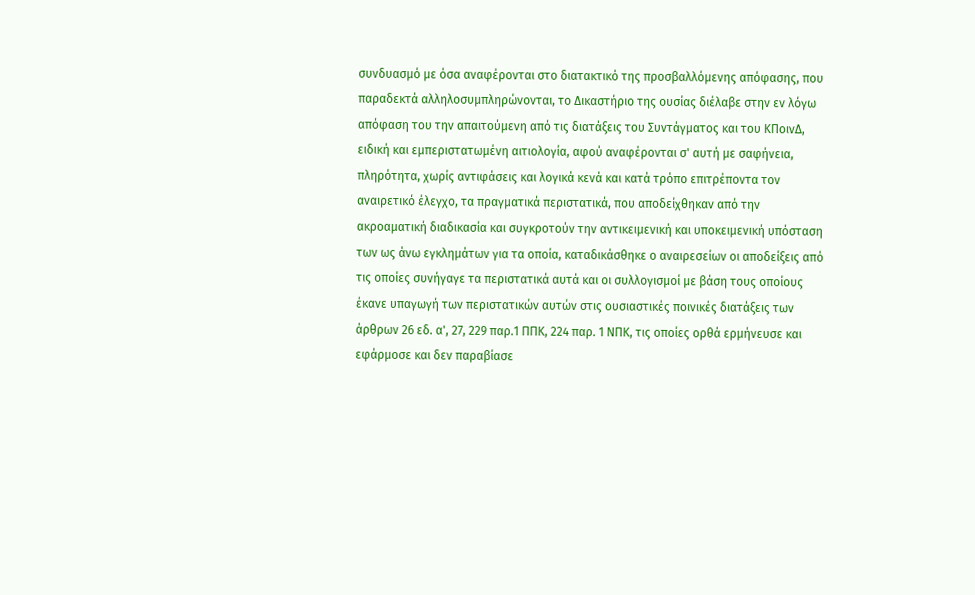συνδυασμό με όσα αναφέρονται στο διατακτικό της προσβαλλόμενης απόφασης, που παραδεκτά αλληλοσυμπληρώνονται, το Δικαστήριο της ουσίας διέλαβε στην εν λόγω απόφαση του την απαιτούμενη από τις διατάξεις του Συντάγματος και του ΚΠοινΔ, ειδική και εμπεριστατωμένη αιτιολογία, αφού αναφέρονται σ' αυτή με σαφήνεια, πληρότητα, χωρίς αντιφάσεις και λογικά κενά και κατά τρόπο επιτρέποντα τον αναιρετικό έλεγχο, τα πραγματικά περιστατικά, που αποδείχθηκαν από την ακροαματική διαδικασία και συγκροτούν την αντικειμενική και υποκειμενική υπόσταση των ως άνω εγκλημάτων για τα οποία, καταδικάσθηκε ο αναιρεσείων οι αποδείξεις από τις οποίες συνήγαγε τα περιστατικά αυτά και οι συλλογισμοί με βάση τους οποίους έκανε υπαγωγή των περιστατικών αυτών στις ουσιαστικές ποινικές διατάξεις των άρθρων 26 εδ. α', 27, 229 παρ.1 ΠΠΚ, 224 παρ. 1 ΝΠΚ, τις οποίες ορθά ερμήνευσε και εφάρμοσε και δεν παραβίασε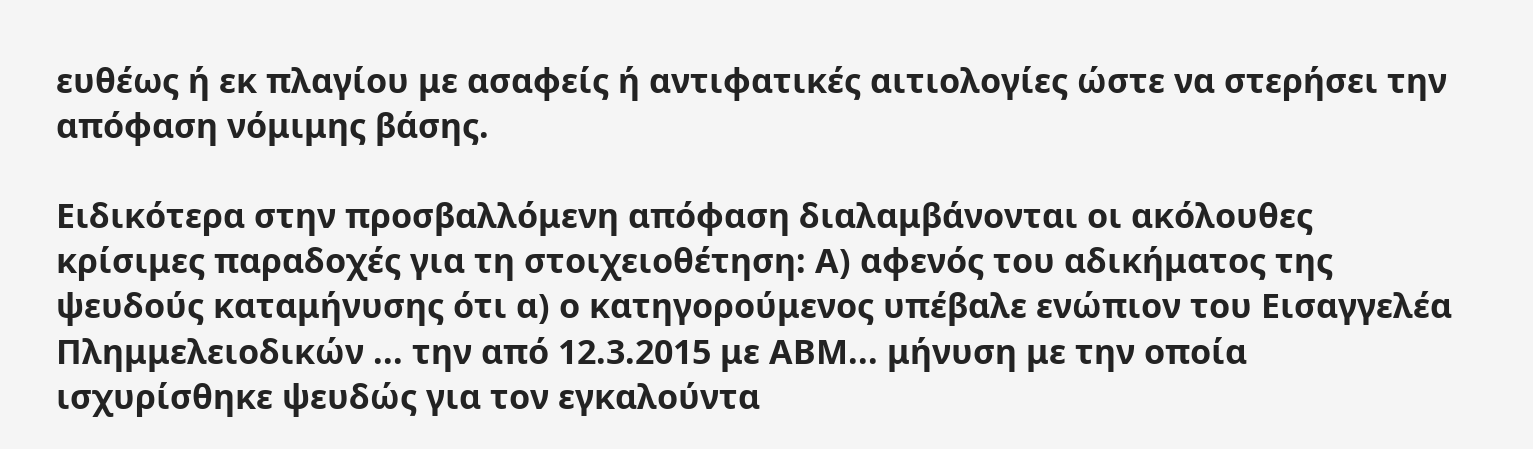ευθέως ή εκ πλαγίου με ασαφείς ή αντιφατικές αιτιολογίες ώστε να στερήσει την απόφαση νόμιμης βάσης.

Ειδικότερα στην προσβαλλόμενη απόφαση διαλαμβάνονται οι ακόλουθες κρίσιμες παραδοχές για τη στοιχειοθέτηση: Α) αφενός του αδικήματος της ψευδούς καταμήνυσης ότι α) ο κατηγορούμενος υπέβαλε ενώπιον του Εισαγγελέα Πλημμελειοδικών ... την από 12.3.2015 με ΑΒΜ... μήνυση με την οποία ισχυρίσθηκε ψευδώς για τον εγκαλούντα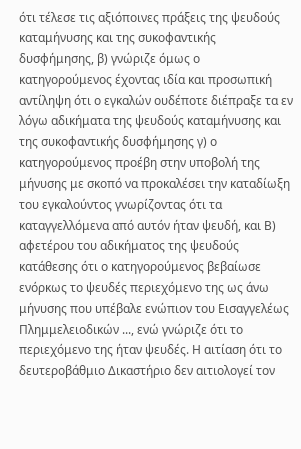ότι τέλεσε τις αξιόποινες πράξεις της ψευδούς καταμήνυσης και της συκοφαντικής δυσφήμησης, β) γνώριζε όμως ο κατηγορούμενος έχοντας ιδία και προσωπική αντίληψη ότι ο εγκαλών ουδέποτε διέπραξε τα εν λόγω αδικήματα της ψευδούς καταμήνυσης και της συκοφαντικής δυσφήμησης γ) ο κατηγορούμενος προέβη στην υποβολή της μήνυσης με σκοπό να προκαλέσει την καταδίωξη του εγκαλούντος γνωρίζοντας ότι τα καταγγελλόμενα από αυτόν ήταν ψευδή, και Β) αφετέρου του αδικήματος της ψευδούς κατάθεσης ότι ο κατηγορούμενος βεβαίωσε ενόρκως το ψευδές περιεχόμενο της ως άνω μήνυσης που υπέβαλε ενώπιον του Εισαγγελέως Πλημμελειοδικών ..., ενώ γνώριζε ότι το περιεχόμενο της ήταν ψευδές. Η αιτίαση ότι το δευτεροβάθμιο Δικαστήριο δεν αιτιολογεί τον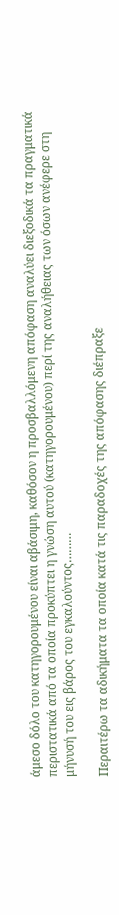άμεσο δόλο του κατηγορουμένου είναι αβάσιμη, καθόσον η προσβαλλόμενη απόφαση αναλύει διεξοδικά τα πραγματικά περιστατικά από τα οποία προκύπτει η γνώση αυτού (κατηγορουμένου) περί της αναλήθειας των όσων ανέφερε στη μήνυσή του εις βάρος του εγκαλούντος………

Περαιτέρω τα αδικήματα τα οποία κατά τις παραδοχές της απόφασης διέπραξε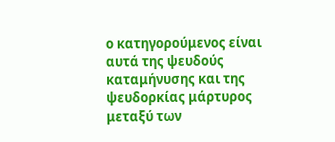ο κατηγορούμενος είναι αυτά της ψευδούς καταμήνυσης και της ψευδορκίας μάρτυρος μεταξύ των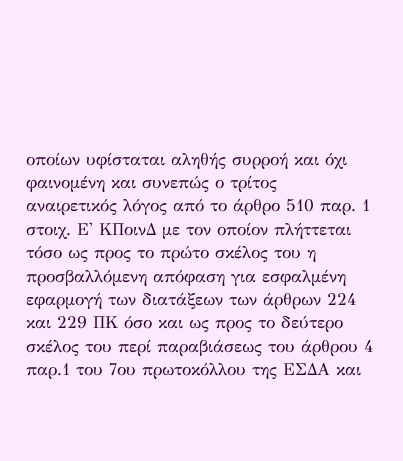οποίων υφίσταται αληθής συρροή και όχι φαινομένη και συνεπώς ο τρίτος αναιρετικός λόγος από το άρθρο 510 παρ. 1 στοιχ. Ε' ΚΠοινΔ με τον οποίον πλήττεται τόσο ως προς το πρώτο σκέλος του η προσβαλλόμενη απόφαση για εσφαλμένη εφαρμογή των διατάξεων των άρθρων 224 και 229 ΠΚ όσο και ως προς το δεύτερο σκέλος του περί παραβιάσεως του άρθρου 4 παρ.1 του 7ου πρωτοκόλλου της ΕΣΔΑ και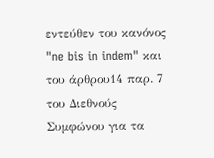εντεύθεν του κανόνος "ne bis in indem" και του άρθρου14 παρ. 7 του Διεθνούς Συμφώνου για τα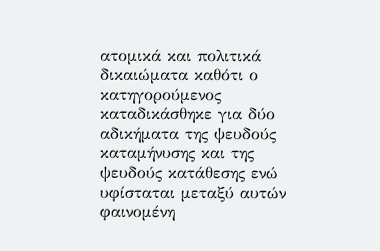ατομικά και πολιτικά δικαιώματα καθότι ο κατηγορούμενος καταδικάσθηκε για δύο αδικήματα της ψευδούς καταμήνυσης και της ψευδούς κατάθεσης ενώ υφίσταται μεταξύ αυτών φαινομένη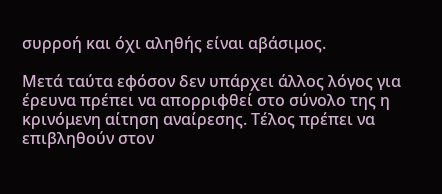συρροή και όχι αληθής είναι αβάσιμος.

Μετά ταύτα εφόσον δεν υπάρχει άλλος λόγος για έρευνα πρέπει να απορριφθεί στο σύνολο της η κρινόμενη αίτηση αναίρεσης. Τέλος πρέπει να επιβληθούν στον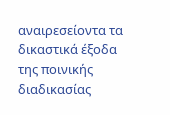αναιρεσείοντα τα δικαστικά έξοδα της ποινικής διαδικασίας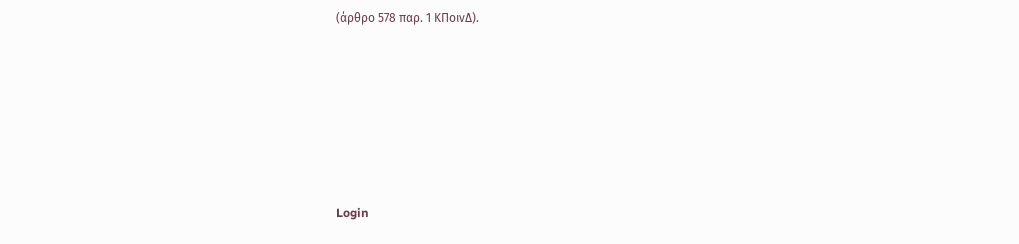(άρθρο 578 παρ. 1 ΚΠοινΔ).







Login